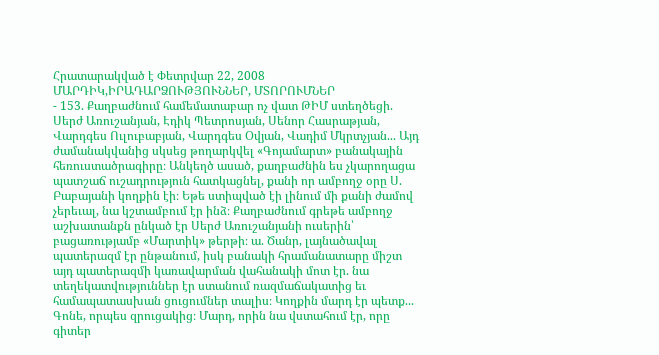Հրատարակված է Փետրվար 22, 2008
ՄԱՐԴԻԿ,ԻՐԱԴԱՐՁՈՒԹՅՈՒՆՆԵՐ, ՄՏՈՐՈՒՄՆԵՐ
- 153. Քաղբաժնում համեմատաբար ոչ վատ ԹԻՄ ստեղծեցի. Սերժ Առուշանյան, Էդիկ Պետրոսյան, Սենոր Հասրաթյան, Վարդգես Ուլուբաբյան, Վարդգես Օվյան, Վադիմ Մկրտչյան... Այդ ժամանակվանից սկսեց թողարկվել «Գոյամարտ» բանակային հեռուստածրագիրը։ Անկեղծ ասած, քաղբաժնին ես չկարողացա պատշաճ ուշադրություն հատկացնել, քանի որ ամբողջ օրը Ս. Բաբայանի կողքին էի։ Եթե ստիպված էի լինում մի քանի ժամով չերեւալ, նա կշտամբում էր ինձ։ Քաղբաժնում գրեթե ամբողջ աշխատանքն ընկած էր Սերժ Առուշանյանի ուսերին՝ բացառությամբ «Մարտիկ» թերթի։ ա. Ծանր, լայնածավալ պատերազմ էր ընթանում, իսկ բանակի հրամանատարը միշտ այդ պատերազմի կառավարման վահանակի մոտ էր. նա տեղեկատվություններ էր ստանում ռազմաճակատից եւ համապատասխան ցուցումներ տալիս։ Կողքին մարդ էր պետք... Գոնե, որպես զրուցակից։ Մարդ, որին նա վստահում էր, որը գիտեր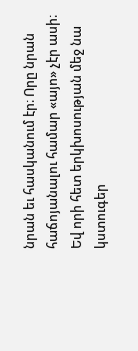նրան եւ հասկանում էր։ Որը նրան հաճոյանալու համար «այո» չէր ասի։ Եվ որի հետ երկխոսության մեջ նա կստուգեր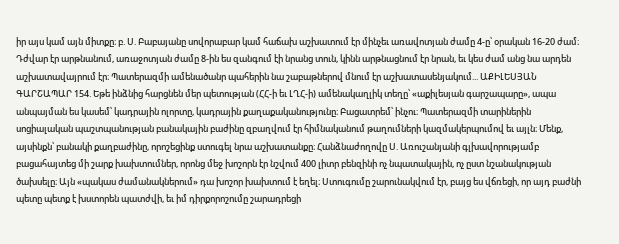իր այս կամ այն միտքը։ բ. Ս. Բաբայանը սովորաբար կամ հաճախ աշխատում էր մինչեւ առավոտյան ժամը 4-ը՝ օրական 16-20 ժամ։ Դժվար էր արթնանում, առաջոտյան ժամը 8-ին ես զանգում էի նրանց տուն, կինն արթնացնում էր նրան, եւ կես ժամ անց նա արդեն աշխատավայրում էր։ Պատերազմի ամենածանր պահերին նա շաբաթներով մնում էր աշխատասենյակում... ԱՔԻԼԵՍՅԱՆ ԳԱՐՇԱՊԱՐ 154. Եթե ինձնից հարցնեն մեր պետության (ՀՀ-ի եւ ԼՂՀ-ի) ամենակաղլիկ տեղը՝ «աքիլեսյան գարշապարը», ապա անպայման ես կասեմ՝ կադրային ոլորտը, կադրային քաղաքականությունը։ Բացատրեմ՝ ինչու։ Պատերազմի տարիներին սոցիալական պաշտպանության բանակային բաժինը զբաղվում էր հիմնականում թաղումների կազմակերպումով եւ այլն։ Մենք, այսինքն՝ բանակի քաղբաժինը, որոշեցինք ստուգել նրա աշխատանքը։ Հանձնաժողովը Ս. Առուշանյանի գլխավորությամբ բացահայտեց մի շարք խախտումներ, որոնց մեջ խոշորն էր նշվում 400 լիտր բենզինի ոչ նպատակային, ոչ ըստ նշանակության ծախսելը։ Այն «պակաս ժամանակներում» դա խոշոր խախտում է եղել։ Ստուգումը շարունակվում էր, բայց ես վճռեցի, որ այդ բաժնի պետը պետք է խստորեն պատժվի, եւ իմ դիրքորոշումը շարադրեցի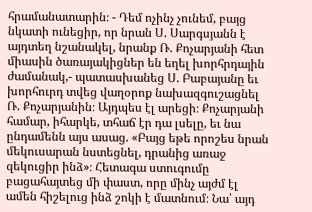հրամանատարին։ - Դեմ ոչինչ չունեմ, բայց նկատի ունեցիր, որ նրան Ս. Սարգսյանն է այդտեղ նշանակել, նրանք Ռ. Քոչարյանի հետ միասին ծառայակիցներ են եղել խորհրդային ժամանակ,- պատասխանեց Ս. Բաբայանը եւ խորհուրդ տվեց վաղօրոք նախազգուշացնել Ռ. Քոչարյանին։ Այդպես էլ արեցի։ Քոչարյանի համար, իհարկե, տհաճ էր դա լսելը, եւ նա ընդամենն այս ասաց. «Բայց եթե որոշես նրան մեկուսարան նստեցնել, դրանից առաջ զեկուցիր ինձ»։ Հետագա ստուգումը բացահայտեց մի փաստ, որը մինչ այժմ էլ ամեն հիշելուց ինձ շոկի է մատնում։ Նա՝ այդ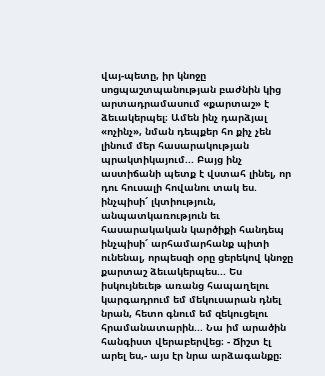վայ-պետը, իր կնոջը սոցպաշտպանության բաժնին կից արտադրամասում «քարտաշ» է ձեւակերպել։ Ամեն ինչ դարձյալ «ոչինչ», նման դեպքեր հո քիչ չեն լինում մեր հասարակության պրակտիկայում... Բայց ինչ աստիճանի պետք է վստահ լինել, որ դու հուսալի հովանու տակ ես. ինչպիսի՜ լկտիություն, անպատկառություն եւ հասարակական կարծիքի հանդեպ ինչպիսի՜ արհամարհանք պիտի ունենալ, որպեսզի օրը ցերեկով կնոջը քարտաշ ձեւակերպես... Ես իսկույնեւեթ առանց հապաղելու կարգադրում եմ մեկուսարան դնել նրան, հետո գնում եմ զեկուցելու հրամանատարին... Նա իմ արածին հանգիստ վերաբերվեց։ - Ճիշտ էլ արել ես,- այս էր նրա արձագանքը։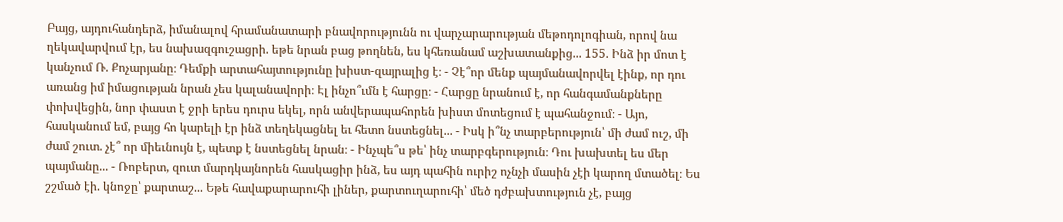Բայց, այդուհանդերձ, իմանալով հրամանատարի բնավորությունն ու վարչարարության մեթոդոլոգիան, որով նա ղեկավարվում էր, ես նախազգուշացրի. եթե նրան բաց թողնեն, ես կհեռանամ աշխատանքից... 155. Ինձ իր մոտ է կանչում Ռ. Քոչարյանը։ Դեմքի արտահայտությունը խիստ-զայրալից է։ - Չէ՞որ մենք պայմանավորվել էինք, որ դու առանց իմ իմացության նրան չես կալանավորի։ Էլ ինչո՞ւմն է հարցը։ - Հարցը նրանում է, որ հանգամանքները փոխվեցին, նոր փաստ է ջրի երես դուրս եկել, որն անվերապահորեն խիստ մոտեցում է պահանջում։ - Այո, հասկանում եմ, բայց հո կարելի էր ինձ տեղեկացնել եւ հետո նստեցնել... - Իսկ ի՞նչ տարբերություն՝ մի ժամ ուշ, մի ժամ շուտ. չէ՞ որ միեւնույն է, պետք է նստեցնել նրան։ - Ինչպե՞ս թե՝ ինչ տարբգերություն։ Դու խախտել ես մեր պայմանը... - Ռոբերտ, զուտ մարդկայնորեն հասկացիր ինձ, ես այդ պահին ուրիշ ոչնչի մասին չէի կարող մտածել։ Ես շշմած էի. կնոջը՝ քարտաշ... Եթե հավաքարարուհի լիներ, քարտուղարուհի՝ մեծ դժբախտություն չէ, բայց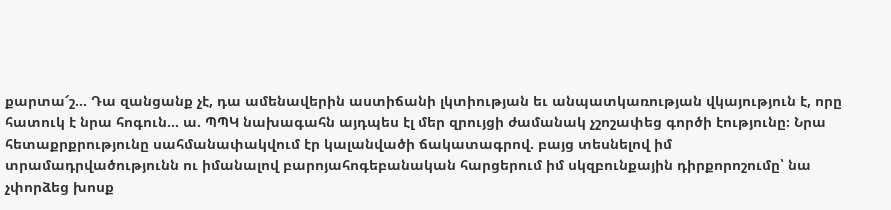քարտա՜շ... Դա զանցանք չէ, դա ամենավերին աստիճանի լկտիության եւ անպատկառության վկայություն է, որը հատուկ է նրա հոգուն... ա. ՊՊԿ նախագահն այդպես էլ մեր զրույցի ժամանակ չշոշափեց գործի էությունը։ Նրա հետաքրքրությունը սահմանափակվում էր կալանվածի ճակատագրով. բայց տեսնելով իմ տրամադրվածությունն ու իմանալով բարոյահոգեբանական հարցերում իմ սկզբունքային դիրքորոշումը՝ նա չփորձեց խոսք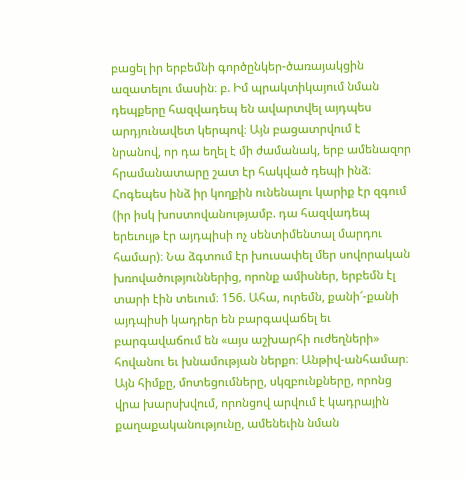բացել իր երբեմնի գործընկեր-ծառայակցին ազատելու մասին։ բ. Իմ պրակտիկայում նման դեպքերը հազվադեպ են ավարտվել այդպես արդյունավետ կերպով։ Այն բացատրվում է նրանով, որ դա եղել է մի ժամանակ, երբ ամենազոր հրամանատարը շատ էր հակված դեպի ինձ։ Հոգեպես ինձ իր կողքին ունենալու կարիք էր զգում (իր իսկ խոստովանությամբ. դա հազվադեպ երեւույթ էր այդպիսի ոչ սենտիմենտալ մարդու համար)։ Նա ձգտում էր խուսափել մեր սովորական խռովածություններից, որոնք ամիսներ, երբեմն էլ տարի էին տեւում։ 156. Ահա, ուրեմն, քանի՜-քանի այդպիսի կադրեր են բարգավաճել եւ բարգավաճում են «այս աշխարհի ուժեղների» հովանու եւ խնամության ներքո։ Անթիվ-անհամար։ Այն հիմքը, մոտեցումները, սկզբունքները, որոնց վրա խարսխվում, որոնցով արվում է կադրային քաղաքականությունը, ամենեւին նման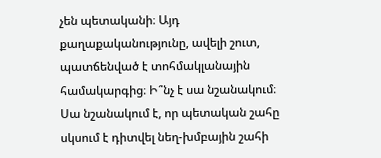չեն պետականի։ Այդ քաղաքականությունը, ավելի շուտ, պատճենված է տոհմակլանային համակարգից։ Ի՞նչ է սա նշանակում։ Սա նշանակում է, որ պետական շահը սկսում է դիտվել նեղ-խմբային շահի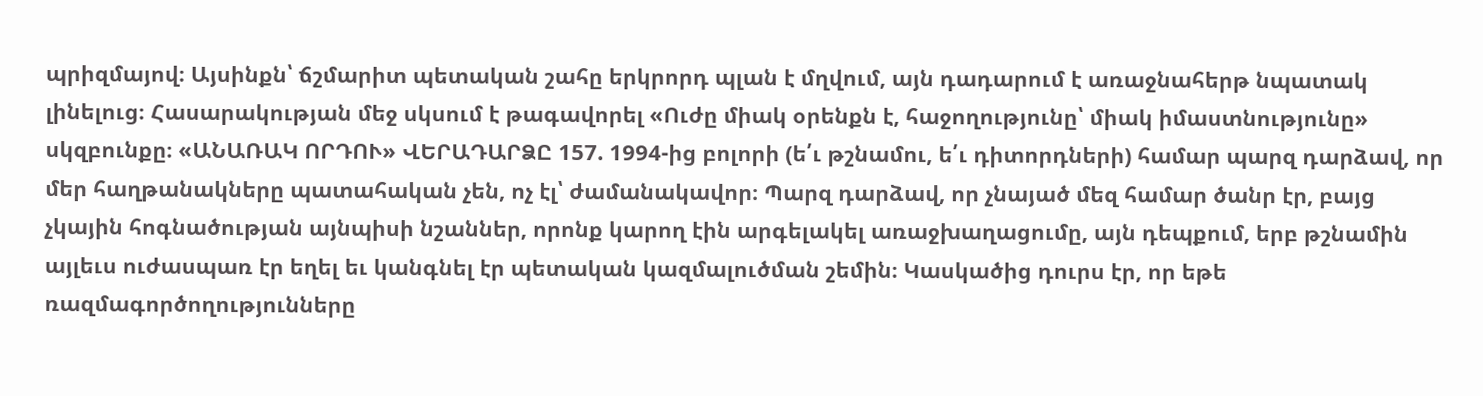պրիզմայով։ Այսինքն՝ ճշմարիտ պետական շահը երկրորդ պլան է մղվում, այն դադարում է առաջնահերթ նպատակ լինելուց։ Հասարակության մեջ սկսում է թագավորել «Ուժը միակ օրենքն է, հաջողությունը՝ միակ իմաստնությունը» սկզբունքը։ «ԱՆԱՌԱԿ ՈՐԴՈՒ» ՎԵՐԱԴԱՐՁԸ 157. 1994-ից բոլորի (ե՛ւ թշնամու, ե՛ւ դիտորդների) համար պարզ դարձավ, որ մեր հաղթանակները պատահական չեն, ոչ էլ՝ ժամանակավոր։ Պարզ դարձավ, որ չնայած մեզ համար ծանր էր, բայց չկային հոգնածության այնպիսի նշաններ, որոնք կարող էին արգելակել առաջխաղացումը, այն դեպքում, երբ թշնամին այլեւս ուժասպառ էր եղել եւ կանգնել էր պետական կազմալուծման շեմին։ Կասկածից դուրս էր, որ եթե ռազմագործողությունները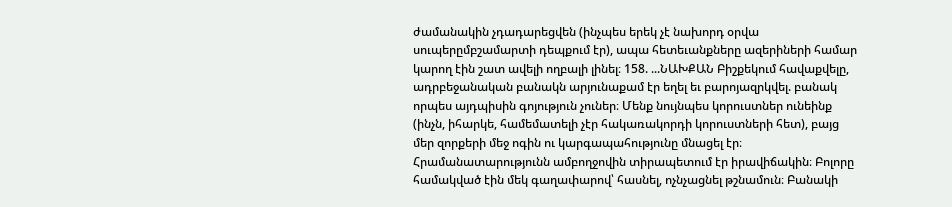ժամանակին չդադարեցվեն (ինչպես երեկ չէ նախորդ օրվա սուպերըմբշամարտի դեպքում էր), ապա հետեւանքները ազերիների համար կարող էին շատ ավելի ողբալի լինել։ 158. ...ՆԱԽՔԱՆ Բիշքեկում հավաքվելը, ադրբեջանական բանակն արյունաքամ էր եղել եւ բարոյազրկվել. բանակ որպես այդպիսին գոյություն չուներ։ Մենք նույնպես կորուստներ ունեինք (ինչն, իհարկե, համեմատելի չէր հակառակորդի կորուստների հետ), բայց մեր զորքերի մեջ ոգին ու կարգապահությունը մնացել էր։ Հրամանատարությունն ամբողջովին տիրապետում էր իրավիճակին։ Բոլորը համակված էին մեկ գաղափարով՝ հասնել, ոչնչացնել թշնամուն։ Բանակի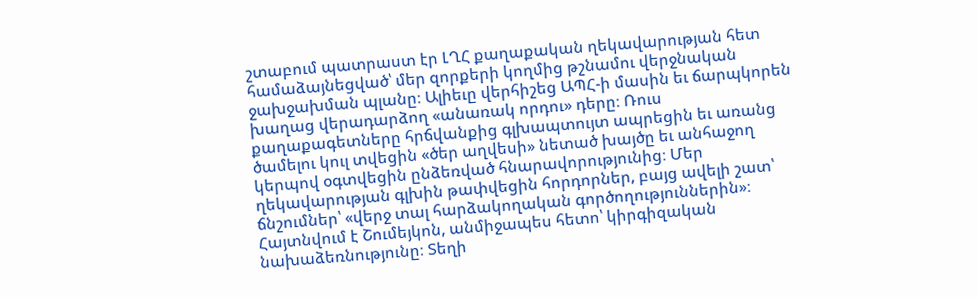շտաբում պատրաստ էր ԼՂՀ քաղաքական ղեկավարության հետ համաձայնեցված՝ մեր զորքերի կողմից թշնամու վերջնական ջախջախման պլանը։ Ալիեւը վերհիշեց ԱՊՀ-ի մասին եւ ճարպկորեն խաղաց վերադարձող «անառակ որդու» դերը։ Ռուս քաղաքագետները հրճվանքից գլխապտույտ ապրեցին եւ առանց ծամելու կուլ տվեցին «ծեր աղվեսի» նետած խայծը եւ անհաջող կերպով օգտվեցին ընձեռված հնարավորությունից։ Մեր ղեկավարության գլխին թափվեցին հորդորներ, բայց ավելի շատ՝ ճնշումներ՝ «վերջ տալ հարձակողական գործողություններին»։ Հայտնվում է Շումեյկոն, անմիջապես հետո՝ կիրգիզական նախաձեռնությունը։ Տեղի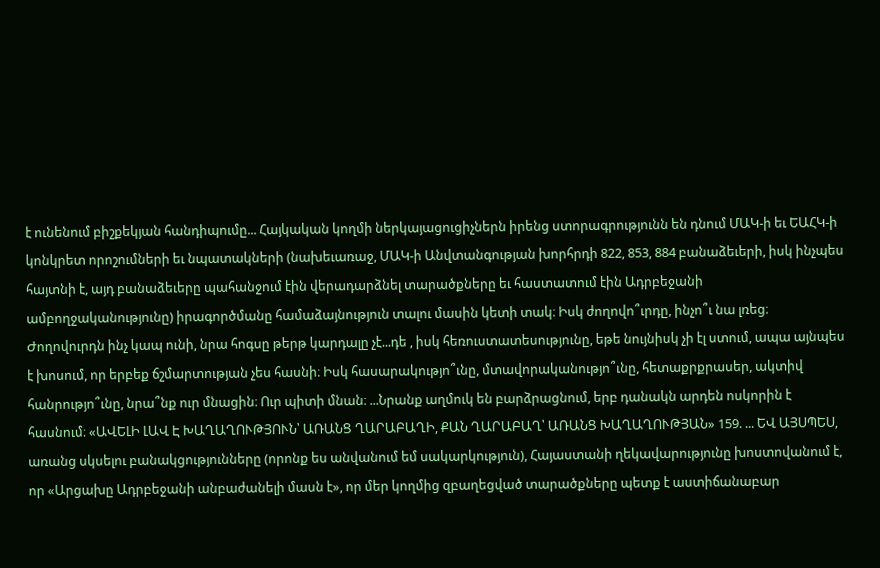է ունենում բիշքեկյան հանդիպումը... Հայկական կողմի ներկայացուցիչներն իրենց ստորագրությունն են դնում ՄԱԿ-ի եւ ԵԱՀԿ-ի կոնկրետ որոշումների եւ նպատակների (նախեւառաջ, ՄԱԿ-ի Անվտանգության խորհրդի 822, 853, 884 բանաձեւերի, իսկ ինչպես հայտնի է, այդ բանաձեւերը պահանջում էին վերադարձնել տարածքները եւ հաստատում էին Ադրբեջանի ամբողջականությունը) իրագործմանը համաձայնություն տալու մասին կետի տակ։ Իսկ ժողովո՞ւրդը, ինչո՞ւ նա լռեց։ Ժողովուրդն ինչ կապ ունի, նրա հոգսը թերթ կարդալը չէ...դե , իսկ հեռուստատեսությունը, եթե նույնիսկ չի էլ ստում, ապա այնպես է խոսում, որ երբեք ճշմարտության չես հասնի։ Իսկ հասարակությո՞ւնը, մտավորականությո՞ւնը, հետաքրքրասեր, ակտիվ հանրությո՞ւնը, նրա՞նք ուր մնացին։ Ուր պիտի մնան։ ...Նրանք աղմուկ են բարձրացնում, երբ դանակն արդեն ոսկորին է հասնում։ «ԱՎԵԼԻ ԼԱՎ Է ԽԱՂԱՂՈՒԹՅՈՒՆ՝ ԱՌԱՆՑ ՂԱՐԱԲԱՂԻ, ՔԱՆ ՂԱՐԱԲԱՂ՝ ԱՌԱՆՑ ԽԱՂԱՂՈՒԹՅԱՆ» 159. ... ԵՎ ԱՅՍՊԵՍ, առանց սկսելու բանակցությունները (որոնք ես անվանում եմ սակարկություն), Հայաստանի ղեկավարությունը խոստովանում է, որ «Արցախը Ադրբեջանի անբաժանելի մասն է», որ մեր կողմից զբաղեցված տարածքները պետք է աստիճանաբար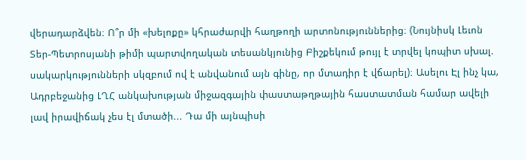վերադարձվեն։ Ո՞ր մի «խելոքը» կհրաժարվի հաղթողի արտոնություններից։ (Նույնիսկ Լեւոն Տեր-Պետրոսյանի թիմի պարտվողական տեսանկյունից Բիշքեկում թույլ է տրվել կոպիտ սխալ. սակարկությունների սկզբում ով է անվանում այն գինը, որ մտադիր է վճարել)։ Ասելու Էլ ինչ կա, Ադրբեջանից ԼՂՀ անկախության միջազգային փաստաթղթային հաստատման համար ավելի լավ իրավիճակ չես էլ մտածի... Դա մի այնպիսի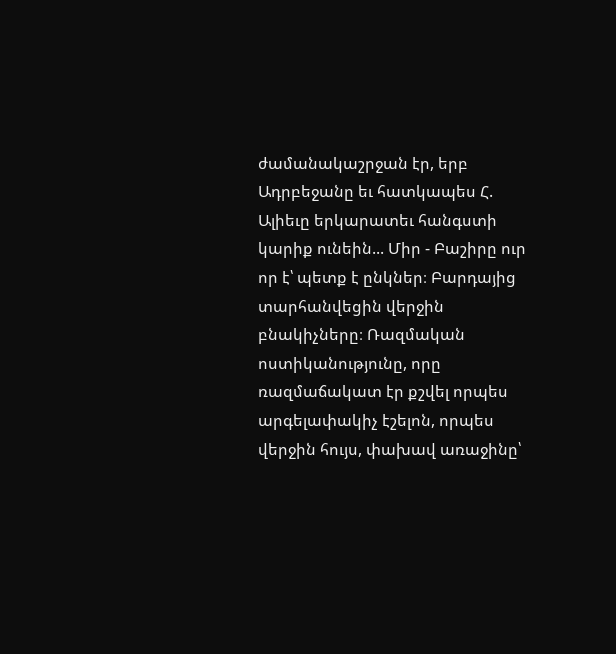ժամանակաշրջան էր, երբ Ադրբեջանը եւ հատկապես Հ. Ալիեւը երկարատեւ հանգստի կարիք ունեին... Միր - Բաշիրը ուր որ է՝ պետք է ընկներ։ Բարդայից տարհանվեցին վերջին բնակիչները։ Ռազմական ոստիկանությունը, որը ռազմաճակատ էր քշվել որպես արգելափակիչ էշելոն, որպես վերջին հույս, փախավ առաջինը՝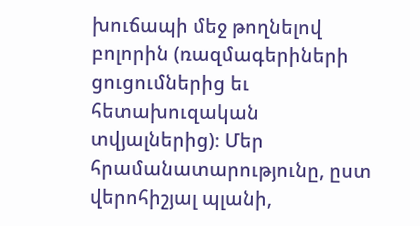խուճապի մեջ թողնելով բոլորին (ռազմագերիների ցուցումներից եւ հետախուզական տվյալներից)։ Մեր հրամանատարությունը, ըստ վերոհիշյալ պլանի,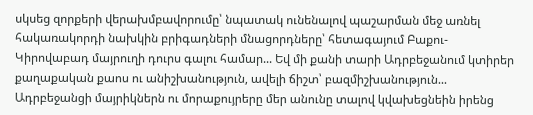սկսեց զորքերի վերախմբավորումը՝ նպատակ ունենալով պաշարման մեջ առնել հակառակորդի նախկին բրիգադների մնացորդները՝ հետագայում Բաքու-Կիրովաբադ մայրուղի դուրս գալու համար... Եվ մի քանի տարի Ադրբեջանում կտիրեր քաղաքական քաոս ու անիշխանություն, ավելի ճիշտ՝ բազմիշխանություն... Ադրբեջանցի մայրիկներն ու մորաքույրերը մեր անունը տալով կվախեցնեին իրենց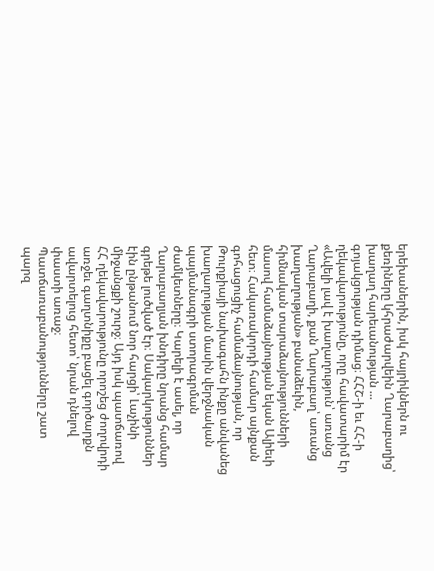երեխաներին, իսկ հայրիկներն ու քեռիները կհրաժարվեին Ղարաբաղից՝ խաղաղ հարեւանության ... գոյակցության դիմաց։ ՀՀՇ-ի եւ ՀՀ-ի ղեկավարությունը, որը հավատարիմ էր «Ավելի լավ է խաղաղություն՝ առանց Ղարաբաղի, քան Ղարաբաղ՝ առանց խաղաղության» բանաձեւին, հիմնական տարաձայնությունների մասով համաձայնության եկան Ալիեւի հետ։ Հակառակորդի համար այնքան գոհացուցիչ համաձայնության, որ Թուրքիայի նախագահն ինքը անվանեց խաղաղության մասին վերջնական պայմանագրի ստորագրման ժամկետները։ Կարելի է ասել, որ Ղարաբաղյան խնդիրը նրանց համար գրեթե լուծված էր։ Սակարկություններ էին ընթանում նոր հարցի՝ Լաչինի միջանցքի շուրջ։ Այդ իսկ պատճառով ՀՀ ղեկավարությունը որոշեց ժողովրդի առջեւ գաղտնիքը բացել գործարքն ավարտելուց հետո՝ նրան դնելով փաստի առաջ։ Պատճառաբանությունները շատ պարզ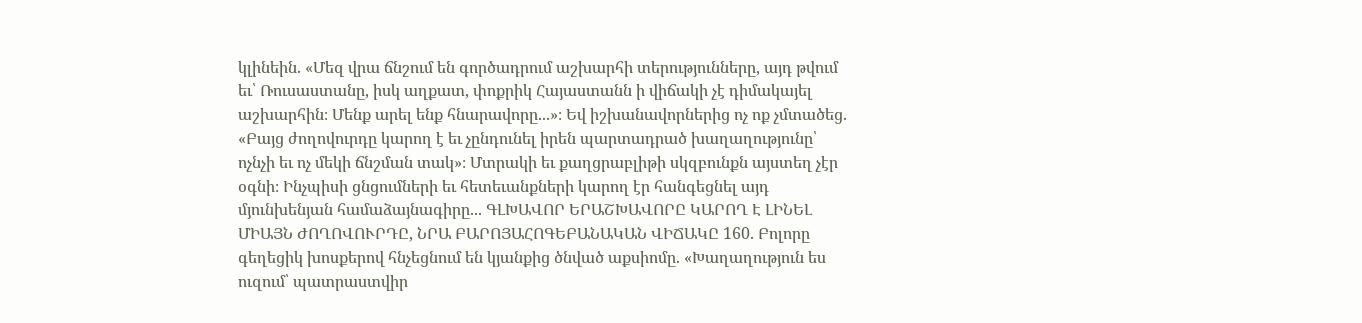կլինեին. «Մեզ վրա ճնշում են գործադրում աշխարհի տերությունները, այդ թվում եւ՝ Ռուսաստանը, իսկ աղքատ, փոքրիկ Հայաստանն ի վիճակի չէ դիմակայել աշխարհին։ Մենք արել ենք հնարավորը...»։ Եվ իշխանավորներից ոչ ոք չմտածեց. «Բայց ժողովուրդը կարող է եւ չընդունել իրեն պարտադրած խաղաղությունը՝ ոչնչի եւ ոչ մեկի ճնշման տակ»։ Մտրակի եւ քաղցրաբլիթի սկզբունքն այստեղ չէր օգնի։ Ինչպիսի ցնցումների եւ հետեւանքների կարող էր հանգեցնել այդ մյունխենյան համաձայնագիրը... ԳԼԽԱՎՈՐ ԵՐԱՇԽԱՎՈՐԸ ԿԱՐՈՂ Է ԼԻՆԵԼ ՄԻԱՅՆ ԺՈՂՈՎՈՒՐԴԸ, ՆՐԱ ԲԱՐՈՅԱՀՈԳԵԲԱՆԱԿԱՆ ՎԻՃԱԿԸ 160. Բոլորը գեղեցիկ խոսքերով հնչեցնում են կյանքից ծնված աքսիոմը. «Խաղաղություն ես ուզում՝ պատրաստվիր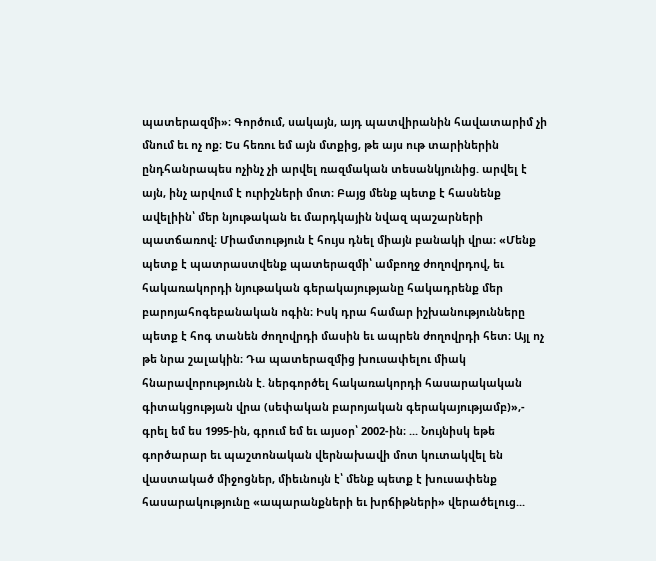պատերազմի»։ Գործում, սակայն, այդ պատվիրանին հավատարիմ չի մնում եւ ոչ ոք։ Ես հեռու եմ այն մտքից, թե այս ութ տարիներին ընդհանրապես ոչինչ չի արվել ռազմական տեսանկյունից. արվել է այն, ինչ արվում է ուրիշների մոտ։ Բայց մենք պետք է հասնենք ավելիին՝ մեր նյութական եւ մարդկային նվազ պաշարների պատճառով։ Միամտություն է հույս դնել միայն բանակի վրա։ «Մենք պետք է պատրաստվենք պատերազմի՝ ամբողջ ժողովրդով, եւ հակառակորդի նյութական գերակայությանը հակադրենք մեր բարոյահոգեբանական ոգին։ Իսկ դրա համար իշխանությունները պետք է հոգ տանեն ժողովրդի մասին եւ ապրեն ժողովրդի հետ։ Այլ ոչ թե նրա շալակին։ Դա պատերազմից խուսափելու միակ հնարավորությունն է. ներգործել հակառակորդի հասարակական գիտակցության վրա (սեփական բարոյական գերակայությամբ)»,- գրել եմ ես 1995-ին, գրում եմ եւ այսօր՝ 2002-ին։ ... Նույնիսկ եթե գործարար եւ պաշտոնական վերնախավի մոտ կուտակվել են վաստակած միջոցներ, միեւնույն է՝ մենք պետք է խուսափենք հասարակությունը «ապարանքների եւ խրճիթների» վերածելուց...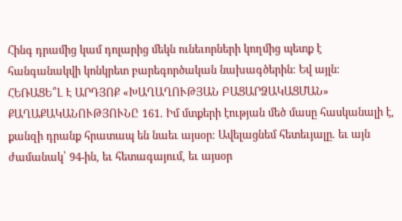Հինգ դրամից կամ դոլարից մեկն ունեւորների կողմից պետք է հանգանակվի կոնկրետ բարեգործական նախագծերին։ Եվ այլն։ ՀԵՌԱՑԵ՞Լ Է ԱՐԴՅՈՔ «ԽԱՂԱՂՈՒԹՅԱՆ ԲԱՑԱՐՁԱԿԱՑՄԱՆ» ՔԱՂԱՔԱԿԱՆՈՒԹՅՈՒՆԸ 161. Իմ մտքերի էության մեծ մասը հասկանալի է, քանզի դրանք հրատապ են նաեւ այսօր։ Ավելացնեմ հետեւյալը. եւ այն ժամանակ՝ 94-ին, եւ հետագայում, եւ այսօր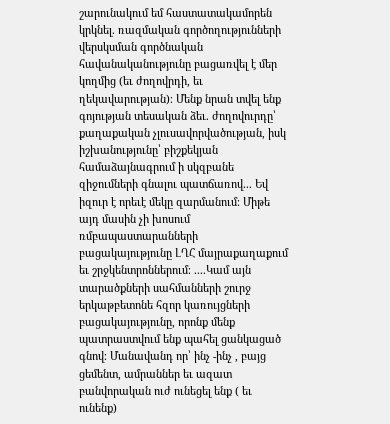շարունակում եմ հաստատակամորեն կրկնել. ռազմական գործողությունների վերսկսման գործնական հավանականությունը բացառվել է մեր կողմից (եւ ժողովրդի, եւ ղեկավարության)։ Մենք նրան տվել ենք գոյության տեսական ձեւ. ժողովուրդը՝ քաղաքական չլուսավորվածության, իսկ իշխանությունը՝ բիշքեկյան համաձայնագրում ի սկզբանե զիջումների գնալու պատճառով... Եվ իզուր է որեւէ մեկը զարմանում։ Միթե այդ մասին չի խոսում ռմբապաստարանների բացակայությունը ԼՂՀ մայրաքաղաքում եւ շրջկենտրոններում։ ....Կամ այն տարածքների սահմանների շուրջ երկաթբետոնե հզոր կառույցների բացակայությունը, որոնք մենք պատրաստվում ենք պահել ցանկացած գնով։ Մանավանդ որ՝ ինչ -ինչ , բայց ցեմենտ, ամրաններ եւ ազատ բանվորական ուժ ունեցել ենք ( եւ ունենք)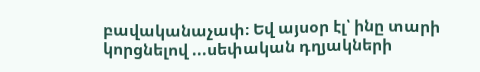բավականաչափ։ Եվ այսօր էլ՝ ինը տարի կորցնելով ...սեփական դղյակների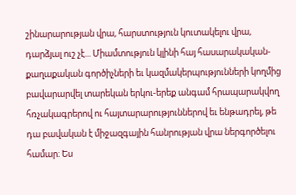շինարարության վրա, հարստություն կուտակելու վրա, դարձյալ ուշ չէ... Միամտություն կլինի հայ հասարակական-քաղաքական գործիչների եւ կազմակերպությունների կողմից բավարարվել տարեկան երկու-երեք անգամ հրապարակվող հռչակագրերով ու հայտարարություններով եւ ենթադրել, թե դա բավական է միջազգային հանրության վրա ներգործելու համար։ Ես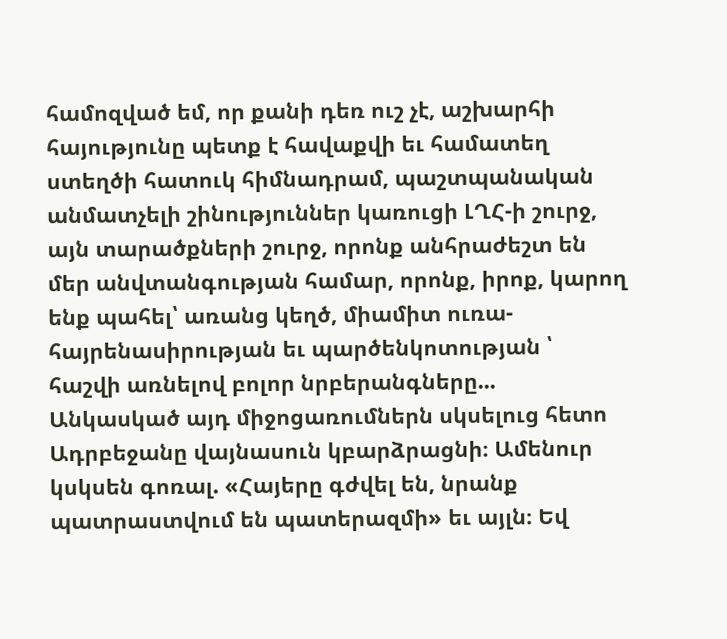համոզված եմ, որ քանի դեռ ուշ չէ, աշխարհի հայությունը պետք է հավաքվի եւ համատեղ ստեղծի հատուկ հիմնադրամ, պաշտպանական անմատչելի շինություններ կառուցի ԼՂՀ-ի շուրջ, այն տարածքների շուրջ, որոնք անհրաժեշտ են մեր անվտանգության համար, որոնք, իրոք, կարող ենք պահել՝ առանց կեղծ, միամիտ ուռա- հայրենասիրության եւ պարծենկոտության ՝ հաշվի առնելով բոլոր նրբերանգները... Անկասկած այդ միջոցառումներն սկսելուց հետո Ադրբեջանը վայնասուն կբարձրացնի։ Ամենուր կսկսեն գոռալ. «Հայերը գժվել են, նրանք պատրաստվում են պատերազմի» եւ այլն։ Եվ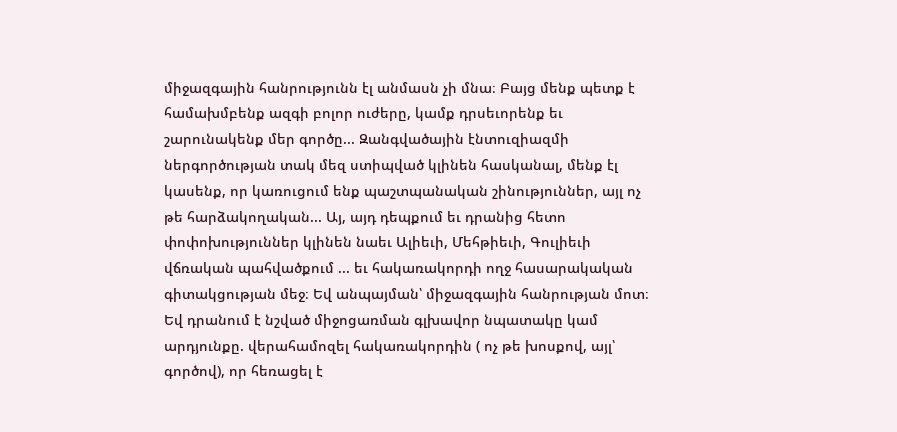միջազգային հանրությունն էլ անմասն չի մնա։ Բայց մենք պետք է համախմբենք ազգի բոլոր ուժերը, կամք դրսեւորենք եւ շարունակենք մեր գործը... Զանգվածային էնտուզիազմի ներգործության տակ մեզ ստիպված կլինեն հասկանալ, մենք էլ կասենք, որ կառուցում ենք պաշտպանական շինություններ, այլ ոչ թե հարձակողական... Այ, այդ դեպքում եւ դրանից հետո փոփոխություններ կլինեն նաեւ Ալիեւի, Մեհթիեւի, Գուլիեւի վճռական պահվածքում ... եւ հակառակորդի ողջ հասարակական գիտակցության մեջ։ Եվ անպայման՝ միջազգային հանրության մոտ։ Եվ դրանում է նշված միջոցառման գլխավոր նպատակը կամ արդյունքը. վերահամոզել հակառակորդին ( ոչ թե խոսքով, այլ՝ գործով), որ հեռացել է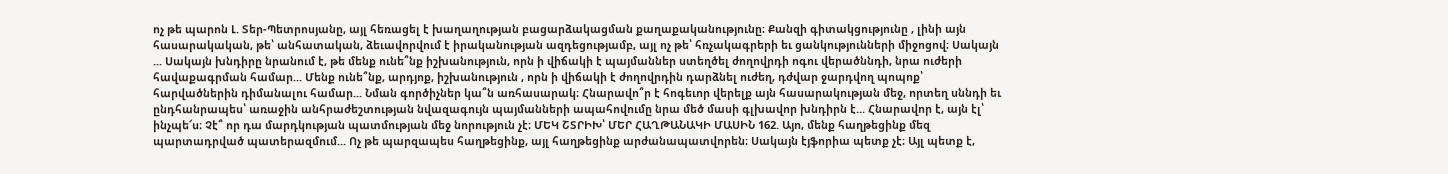ոչ թե պարոն Լ. Տեր-Պետրոսյանը, այլ հեռացել է խաղաղության բացարձակացման քաղաքականությունը։ Քանզի գիտակցությունը , լինի այն հասարակական, թե՝ անհատական, ձեւավորվում է իրականության ազդեցությամբ, այլ ոչ թե՝ հռչակագրերի եւ ցանկությունների միջոցով։ Սակայն ... Սակայն խնդիրը նրանում է, թե մենք ունե՞նք իշխանություն, որն ի վիճակի է պայմաններ ստեղծել ժողովրդի ոգու վերածննդի, նրա ուժերի հավաքագրման համար... Մենք ունե՞նք, արդյոք, իշխանություն , որն ի վիճակի է ժողովրդին դարձնել ուժեղ, դժվար ջարդվող պոպոք՝ հարվածներին դիմանալու համար... Նման գործիչներ կա՞ն առհասարակ։ Հնարավո՞ր է հոգեւոր վերելք այն հասարակության մեջ, որտեղ սննդի եւ ընդհանրապես՝ առաջին անհրաժեշտության նվազագույն պայմանների ապահովումը նրա մեծ մասի գլխավոր խնդիրն է... Հնարավոր է, այն էլ՝ ինչպե՜ս։ Չէ՞ որ դա մարդկության պատմության մեջ նորություն չէ։ ՄԵԿ ՇՏՐԻԽ՝ ՄԵՐ ՀԱՂԹԱՆԱԿԻ ՄԱՍԻՆ 162. Այո, մենք հաղթեցինք մեզ պարտադրված պատերազմում... Ոչ թե պարզապես հաղթեցինք, այլ հաղթեցինք արժանապատվորեն։ Սակայն էյֆորիա պետք չէ։ Այլ պետք է,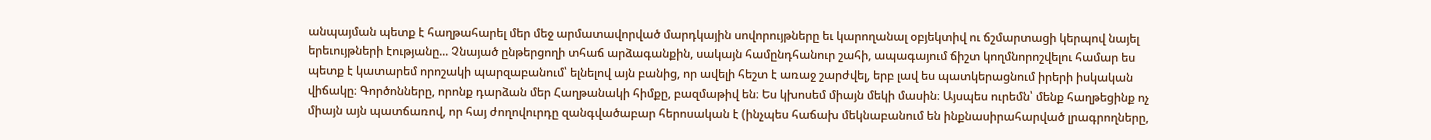անպայման պետք է հաղթահարել մեր մեջ արմատավորված մարդկային սովորույթները եւ կարողանալ օբյեկտիվ ու ճշմարտացի կերպով նայել երեւույթների էությանը... Չնայած ընթերցողի տհաճ արձագանքին, սակայն համընդհանուր շահի, ապագայում ճիշտ կողմնորոշվելու համար ես պետք է կատարեմ որոշակի պարզաբանում՝ ելնելով այն բանից, որ ավելի հեշտ է առաջ շարժվել, երբ լավ ես պատկերացնում իրերի իսկական վիճակը։ Գործոնները, որոնք դարձան մեր Հաղթանակի հիմքը, բազմաթիվ են։ Ես կխոսեմ միայն մեկի մասին։ Այսպես ուրեմն՝ մենք հաղթեցինք ոչ միայն այն պատճառով, որ հայ ժողովուրդը զանգվածաբար հերոսական է (ինչպես հաճախ մեկնաբանում են ինքնասիրահարված լրագրողները,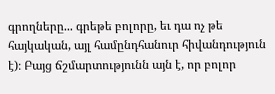գրողները... գրեթե բոլորը, եւ դա ոչ թե հայկական, այլ համընդհանուր հիվանդություն է)։ Բայց ճշմարտությունն այն է, որ բոլոր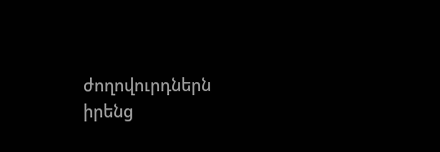ժողովուրդներն իրենց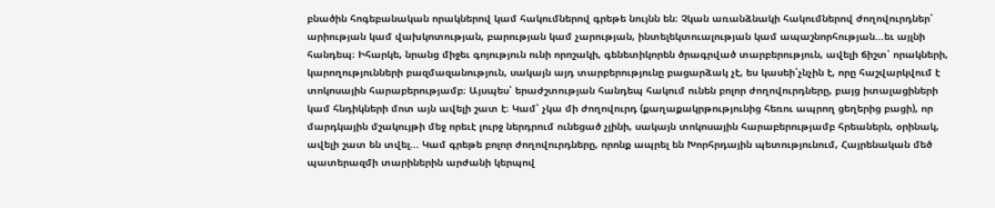բնածին հոգեբանական որակներով կամ հակումներով գրեթե նույնն են։ Չկան առանձնակի հակումներով ժողովուրդներ՝ արիության կամ վախկոտության, բարության կամ չարության, ինտելեկտուալության կամ ապաշնորհության...եւ այլնի հանդեպ։ Իհարկե, նրանց միջեւ գոյություն ունի որոշակի, գենետիկորեն ծրագրված տարբերություն, ավելի ճիշտ՝ որակների, կարողությունների բազմազանություն, սակայն այդ տարբերությունը բացարձակ չէ, ես կասեի՝չնչին է, որը հաշվարկվում է տոկոսային հարաբերությամբ։ Այսպես՝ երաժշտության հանդեպ հակում ունեն բոլոր ժողովուրդները, բայց իտալացիների կամ հնդիկների մոտ այն ավելի շատ է։ Կամ՝ չկա մի ժողովուրդ (քաղաքակրթությունից հեռու ապրող ցեղերից բացի), որ մարդկային մշակույթի մեջ որեւէ լուրջ ներդրում ունեցած չլինի, սակայն տոկոսային հարաբերությամբ հրեաներն, օրինակ, ավելի շատ են տվել... Կամ գրեթե բոլոր ժողովուրդները, որոնք ապրել են Խորհրդային պետությունում, Հայրենական մեծ պատերազմի տարիներին արժանի կերպով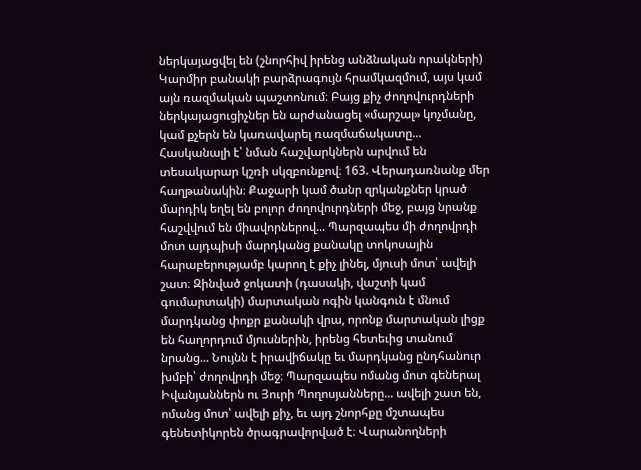ներկայացվել են (շնորհիվ իրենց անձնական որակների) Կարմիր բանակի բարձրագույն հրամկազմում, այս կամ այն ռազմական պաշտոնում։ Բայց քիչ ժողովուրդների ներկայացուցիչներ են արժանացել «մարշալ» կոչմանը, կամ քչերն են կառավարել ռազմաճակատը... Հասկանալի է՝ նման հաշվարկներն արվում են տեսակարար կշռի սկզբունքով։ 163. Վերադառնանք մեր հաղթանակին։ Քաջարի կամ ծանր զրկանքներ կրած մարդիկ եղել են բոլոր ժողովուրդների մեջ, բայց նրանք հաշվվում են միավորներով... Պարզապես մի ժողովրդի մոտ այդպիսի մարդկանց քանակը տոկոսային հարաբերությամբ կարող է քիչ լինել, մյուսի մոտ՝ ավելի շատ։ Զինված ջոկատի (դասակի, վաշտի կամ գումարտակի) մարտական ոգին կանգուն է մնում մարդկանց փոքր քանակի վրա, որոնք մարտական լիցք են հաղորդում մյուսներին, իրենց հետեւից տանում նրանց... Նույնն է իրավիճակը եւ մարդկանց ընդհանուր խմբի՝ ժողովրդի մեջ։ Պարզապես ոմանց մոտ գեներալ Իվանյաններն ու Յուրի Պողոսյանները... ավելի շատ են, ոմանց մոտ՝ ավելի քիչ, եւ այդ շնորհքը մշտապես գենետիկորեն ծրագրավորված է։ Վարանողների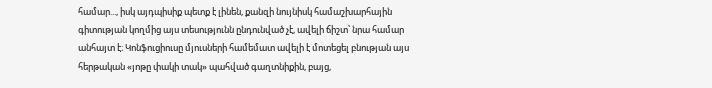համար..., իսկ այդպիսիք պետք է լինեն, քանզի նույնիսկ համաշխարհային գիտության կողմից այս տեսությունն ընդունված չէ, ավելի ճիշտ՝ նրա համար անհայտ է։ Կոնֆուցիուսը մյուսների համեմատ ավելի է մոտեցել բնության այս հերթական «յոթը փակի տակ» պահված գաղտնիքին, բայց,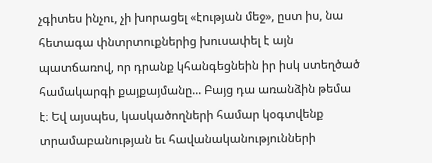չգիտես ինչու, չի խորացել «էության մեջ», ըստ իս, նա հետագա փնտրտուքներից խուսափել է այն պատճառով, որ դրանք կհանգեցնեին իր իսկ ստեղծած համակարգի քայքայմանը... Բայց դա առանձին թեմա է։ Եվ այսպես, կասկածողների համար կօգտվենք տրամաբանության եւ հավանականությունների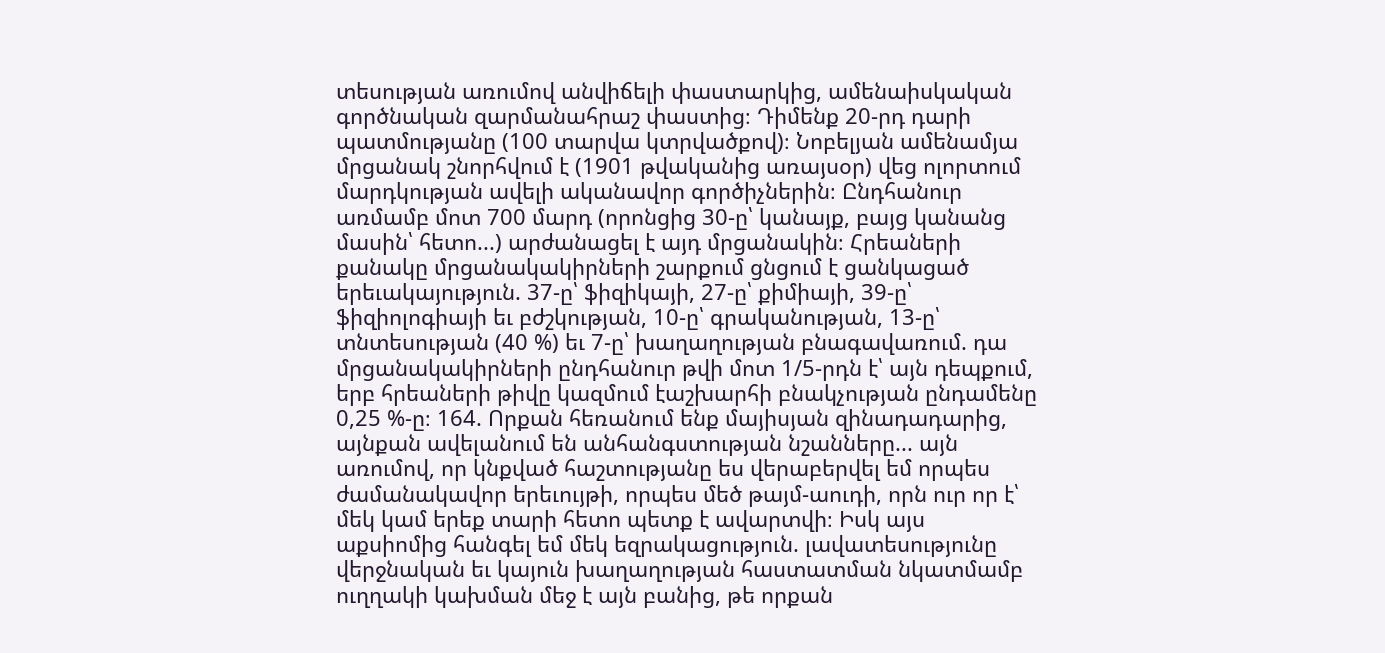տեսության առումով անվիճելի փաստարկից, ամենաիսկական գործնական զարմանահրաշ փաստից։ Դիմենք 20-րդ դարի պատմությանը (100 տարվա կտրվածքով)։ Նոբելյան ամենամյա մրցանակ շնորհվում է (1901 թվականից առայսօր) վեց ոլորտում մարդկության ավելի ականավոր գործիչներին։ Ընդհանուր առմամբ մոտ 700 մարդ (որոնցից 30-ը՝ կանայք, բայց կանանց մասին՝ հետո...) արժանացել է այդ մրցանակին։ Հրեաների քանակը մրցանակակիրների շարքում ցնցում է ցանկացած երեւակայություն. 37-ը՝ ֆիզիկայի, 27-ը՝ քիմիայի, 39-ը՝ ֆիզիոլոգիայի եւ բժշկության, 10-ը՝ գրականության, 13-ը՝ տնտեսության (40 %) եւ 7-ը՝ խաղաղության բնագավառում. դա մրցանակակիրների ընդհանուր թվի մոտ 1/5-րդն է՝ այն դեպքում, երբ հրեաների թիվը կազմում էաշխարհի բնակչության ընդամենը 0,25 %-ը։ 164. Որքան հեռանում ենք մայիսյան զինադադարից, այնքան ավելանում են անհանգստության նշանները... այն առումով, որ կնքված հաշտությանը ես վերաբերվել եմ որպես ժամանակավոր երեւույթի, որպես մեծ թայմ-աուդի, որն ուր որ է՝ մեկ կամ երեք տարի հետո պետք է ավարտվի։ Իսկ այս աքսիոմից հանգել եմ մեկ եզրակացություն. լավատեսությունը վերջնական եւ կայուն խաղաղության հաստատման նկատմամբ ուղղակի կախման մեջ է այն բանից, թե որքան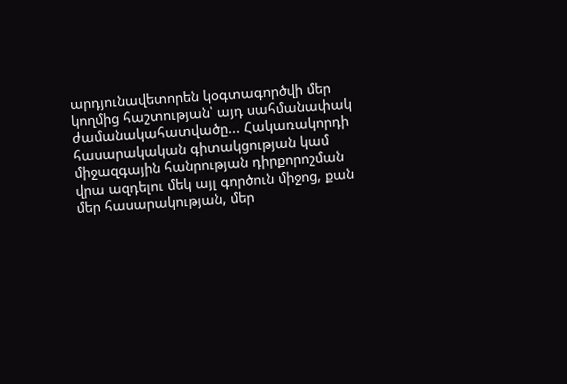արդյունավետորեն կօգտագործվի մեր կողմից հաշտության՝ այդ սահմանափակ ժամանակահատվածը... Հակառակորդի հասարակական գիտակցության կամ միջազգային հանրության դիրքորոշման վրա ազդելու մեկ այլ գործուն միջոց, քան մեր հասարակության, մեր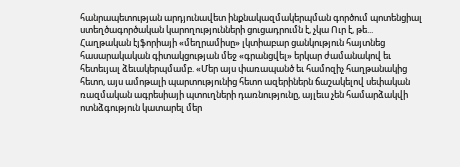հանրապետության արդյունավետ ինքնակազմակերպման գործում պոտենցիալ ստեղծագործական կարողությունների ցուցադրումն է, չկա Ուր է, թե... Հաղթական էյֆորիայի «մեղրամիսը» լկտիաբար ցանկություն հայտնեց հասարակական գիտակցության մեջ «գրանցվել» երկար ժամանակով եւ հետեւյալ ձեւակերպմամբ. «Մեր այս փառապանծ եւ համոզիչ հաղթանակից հետո, այս ամոթալի պարտությունից հետո ազերիներն ճաշակելով սեփական ռազմական ագրեսիայի պտուղների դառնությունը, այլեւս չեն համարձակվի ոտնձգություն կատարել մեր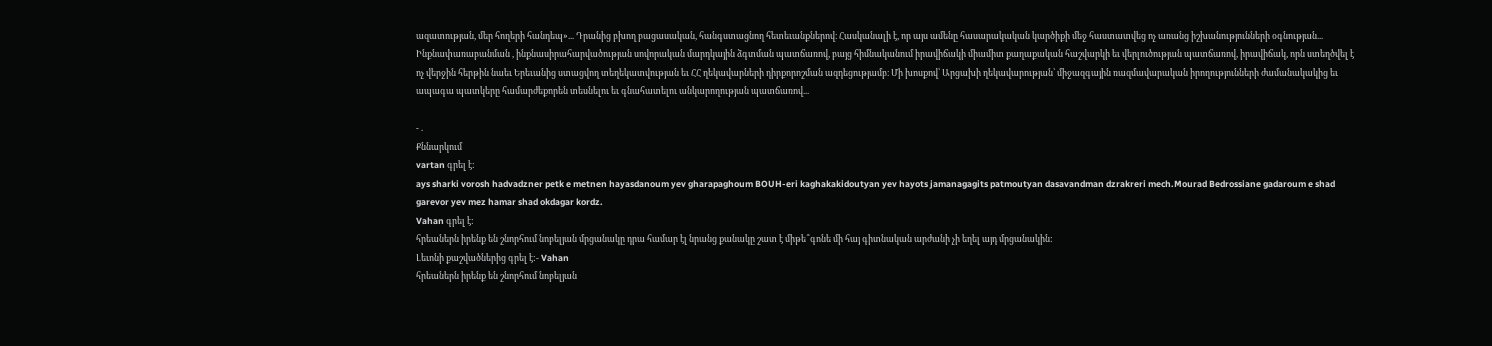ազատության, մեր հողերի հանդեպ»... Դրանից բխող բացասական, հանգստացնող հետեւանքներով։ Հասկանալի է, որ այս ամենը հասարակական կարծիքի մեջ հաստատվեց ոչ առանց իշխանությունների օգնության... Ինքնափառաբանման , ինքնասիրահարվածության սովորական մարդկային ձգտման պատճառով, բայց հիմնականում իրավիճակի միամիտ քաղաքական հաշվարկի եւ վերլուծության պատճառով, իրավիճակ, որն ստեղծվել է ոչ վերջին հերթին նաեւ Երեւանից ստացվող տեղեկատվության եւ ՀՀ ղեկավարների դիրքորոշման ազդեցությամբ։ Մի խոսքով՝ Արցախի ղեկավարության՝ միջազգային ռազմավարական իրողությունների ժամանակակից եւ ապագա պատկերը համարժեքորեն տեսնելու եւ գնահատելու անկարողության պատճառով...

- .
Քննարկում
vartan գրել է:
ays sharki vorosh hadvadzner petk e metnen hayasdanoum yev gharapaghoum BOUH-eri kaghakakidoutyan yev hayots jamanagagits patmoutyan dasavandman dzrakreri mech.Mourad Bedrossiane gadaroum e shad garevor yev mez hamar shad okdagar kordz.
Vahan գրել է:
հրեաներն իրենք են շնորհում նոբելյան մրցանակը դրա համար էլ նրանց քանակը շատ է միթե՞գոնե մի հայ գիտնական արժանի չի եղել այդ մրցանակին:
Լեւոնի քաշվածներից գրել է:- Vahan
հրեաներն իրենք են շնորհում նոբելյան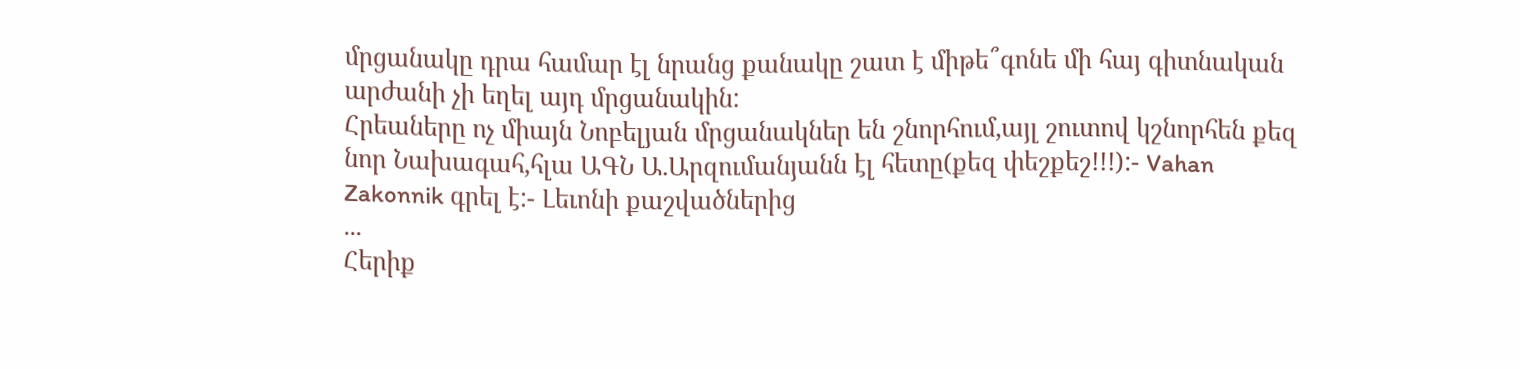մրցանակը դրա համար էլ նրանց քանակը շատ է միթե՞գոնե մի հայ գիտնական արժանի չի եղել այդ մրցանակին:
Հրեաները ոչ միայն Նոբելյան մրցանակներ են շնորհում,այլ շուտով կշնորհեն քեզ նոր Նախագահ,հլա ԱԳՆ Ա.Արզումանյանն էլ հետը(քեզ փեշքեշ!!!):- Vahan
Zakonnik գրել է:- Լեւոնի քաշվածներից
...
Հերիք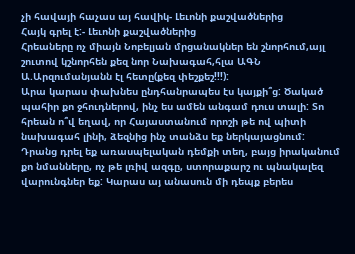չի հավայի հաչաս այ հավիկ- Լեւոնի քաշվածներից
Հայկ գրել է:- Լեւոնի քաշվածներից
Հրեաները ոչ միայն Նոբելյան մրցանակներ են շնորհում,այլ շուտով կշնորհեն քեզ նոր Նախագահ,հլա ԱԳՆ Ա.Արզումանյանն էլ հետը(քեզ փեշքեշ!!!):
Արա կարաս փախնես ընդհանրապես էս կայքի՞ց: Ծակած պահիր քո ջհուդներով, ինչ ես ամեն անգամ դուս տալի: Տո հրեան ո՞վ եղավ, որ Հայաստանում որոշի թե ով պիտի նախագահ լինի, ձեզնից ինչ տանձս եք ներկայացնում: Դրանց դրել եք առասպելական դեմքի տեղ, բայց իրականում քո նմանները, ոչ թե լռիվ ազգը, ստորաքարշ ու պնակալեզ վարունգներ եք: Կարաս այ անասուն մի դեպք բերես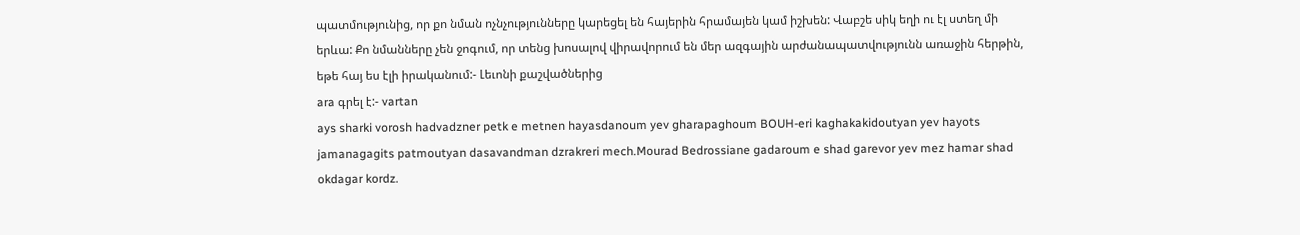պատմությունից, որ քո նման ոչնչությունները կարեցել են հայերին հրամայեն կամ իշխեն: Վաբշե սիկ եղի ու էլ ստեղ մի երևա: Քո նմանները չեն ջոգում, որ տենց խոսալով վիրավորում են մեր ազգային արժանապատվությունն առաջին հերթին, եթե հայ ես էլի իրականում:- Լեւոնի քաշվածներից
ara գրել է:- vartan
ays sharki vorosh hadvadzner petk e metnen hayasdanoum yev gharapaghoum BOUH-eri kaghakakidoutyan yev hayots jamanagagits patmoutyan dasavandman dzrakreri mech.Mourad Bedrossiane gadaroum e shad garevor yev mez hamar shad okdagar kordz.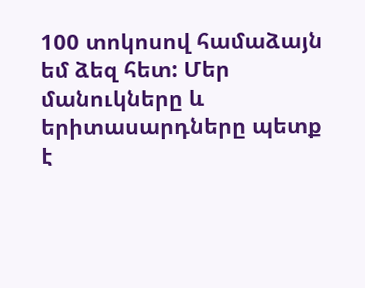100 տոկոսով համաձայն եմ ձեզ հետ: Մեր մանուկները և երիտասարդները պետք է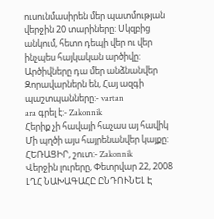ուսունմասիրեն մեր պատմության վերջին 20 տարիները: Սկզբից անկում, հետո դեպի վեր ու վեր ինչպես հայկական արծիվը: Արծիվները դա մեր անձնանվեր Զորավարներն են, Հայ ազգի պաշտպանները:- vartan
ara գրել է:- Zakonnik
Հերիք չի հավայի հաչաս այ հավիկ
Մի պղծի այս հայրենանվեր կայքը: ՀԵՌԱՑԻՐ, շուտ:- Zakonnik
Վերջին լուրերը, Փետրվար 22, 2008
ԼՂՀ ՆԱԽԱԳԱՀԸ ԸՆԴՈՒՆԵԼ Է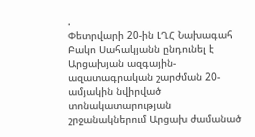.
Փետրվարի 20-ին ԼՂՀ Նախագահ Բակո Սահակյանն ընդունել է Արցախյան ազգային-ազատագրական շարժման 20-ամյակին նվիրված տոնակատարության շրջանակներում Արցախ ժամանած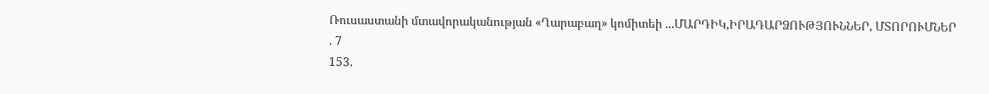Ռուսաստանի մտավորականության «Ղարաբաղ» կոմիտեի ...ՄԱՐԴԻԿ,ԻՐԱԴԱՐՁՈՒԹՅՈՒՆՆԵՐ, ՄՏՈՐՈՒՄՆԵՐ
. 7
153.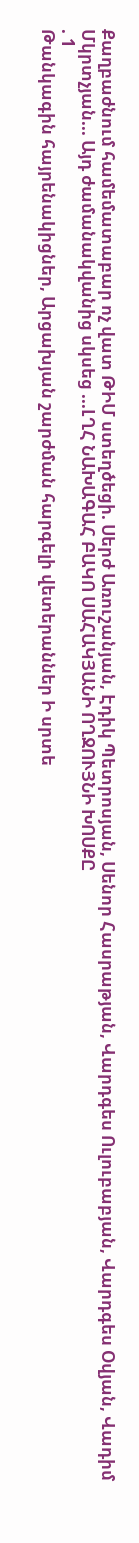Քաղբաժնում համեմատաբար ոչ վատ ԹԻՄ ստեղծեցի. Սերժ Առուշանյան, Էդիկ Պետրոսյան, Սենոր Հասրաթյան, Վարդգես Ուլուբաբյան, Վարդգես Օվյան, Վադիմ Մկրտչյան... Այդ ժամանակվանից սկսեց ...ԼՂՀ ՆԱԽԱԳԱՀ ԲԱԿՈ ՍԱՀԱԿՅԱՆԻ ՈՂՋՈՒՅՆԻ ԽՈՍՔԸ
. 1
Թանկագին հայրենակիցներ, Արցախյան շարժման հարգելի վետերաններ Ի սրտե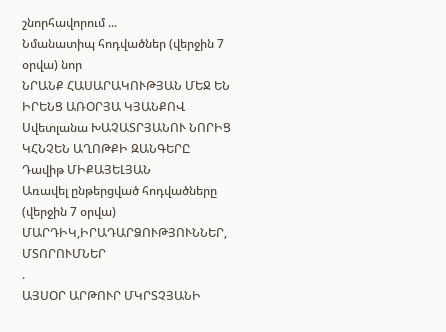շնորհավորում ...
Նմանատիպ հոդվածներ (վերջին 7 օրվա) նոր
ՆՐԱՆՔ ՀԱՍԱՐԱԿՈՒԹՅԱՆ ՄԵՋ ԵՆ ԻՐԵՆՑ ԱՌՕՐՅԱ ԿՅԱՆՔՈՎ
Սվետլանա ԽԱՉԱՏՐՅԱՆՈՒ ՆՈՐԻՑ ԿՀՆՉԵՆ ԱՂՈԹՔԻ ԶԱՆԳԵՐԸ
Դավիթ ՄԻՔԱՅԵԼՅԱՆ
Առավել ընթերցված հոդվածները (վերջին 7 օրվա)
ՄԱՐԴԻԿ,ԻՐԱԴԱՐՁՈՒԹՅՈՒՆՆԵՐ, ՄՏՈՐՈՒՄՆԵՐ
.
ԱՅՍՕՐ ԱՐԹՈՒՐ ՄԿՐՏՉՅԱՆԻ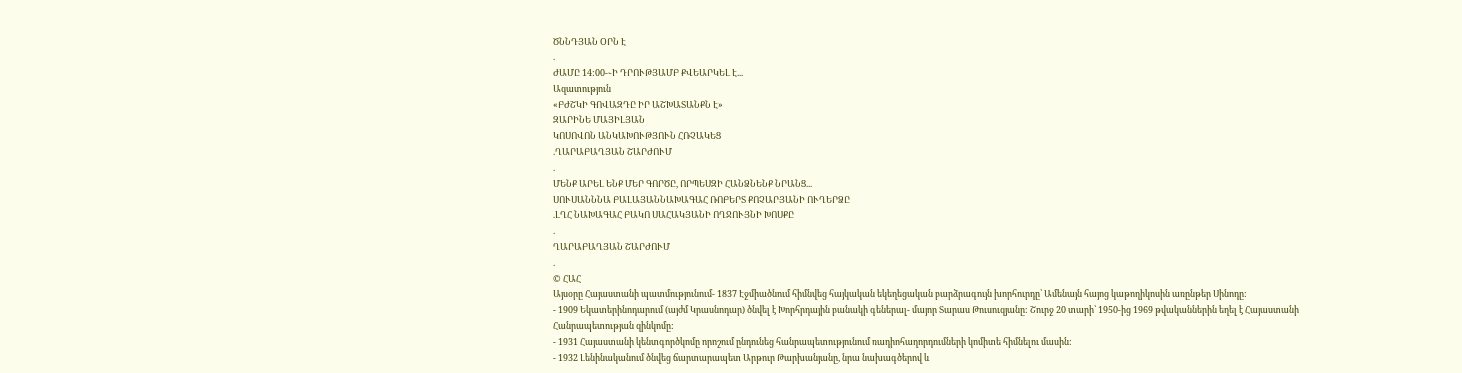ԾՆՆԴՅԱՆ ՕՐՆ Է
.
ԺԱՄԸ 14:00-֊Ի ԴՐՈՒԹՅԱՄԲ ՔՎԵԱՐԿԵԼ Է...
Ազատություն
«ԲԺՇԿԻ ԳՈՎԱԶԴԸ ԻՐ ԱՇԽԱՏԱՆՔՆ Է»
ԶԱՐԻՆԵ ՄԱՅԻԼՅԱՆ
ԿՈՍՈՎՈՆ ԱՆԿԱԽՈՒԹՅՈՒՆ ՀՌՉԱԿԵՑ
.ՂԱՐԱԲԱՂՅԱՆ ՇԱՐԺՈՒՄ
.
ՄԵՆՔ ԱՐԵԼ ԵՆՔ ՄԵՐ ԳՈՐԾԸ, ՈՐՊԵՍԶԻ ՀԱՆՁՆԵՆՔ ՆՐԱՆՑ...
ՍՈՒՍԱՆՆՆԱ ԲԱԼԱՅԱՆՆԱԽԱԳԱՀ ՌՈԲԵՐՏ ՔՈՉԱՐՅԱՆԻ ՈՒՂԵՐՁԸ
.ԼՂՀ ՆԱԽԱԳԱՀ ԲԱԿՈ ՍԱՀԱԿՅԱՆԻ ՈՂՋՈՒՅՆԻ ԽՈՍՔԸ
.
ՂԱՐԱԲԱՂՅԱՆ ՇԱՐԺՈՒՄ
.
© ՀԱՀ
Այսօրը Հայաստանի պատմությունում- 1837 Էջմիածնում հիմնվեց հայկական եկեղեցական բարձրագույն խորհուրդը՝ Ամենայն հայոց կաթողիկոսին առընթեր Սինոդը:
- 1909 Եկատերինոդարում (այժմ Կրասնոդար) ծնվել է Խորհրդային բանակի գեներալ- մայոր Տարաս Թուսուզյանը: Շուրջ 20 տարի՝ 1950-ից 1969 թվականներին եղել է Հայաստանի Հանրապետության զինկոմը:
- 1931 Հայաստանի կենտգործկոմը որոշում ընդունեց հանրապետությունում ռադիոհաղորդումների կոմիտե հիմնելու մասին:
- 1932 Լենինականում ծնվեց ճարտարապետ Արթուր Թարխանյանը, նրա նախագծերով և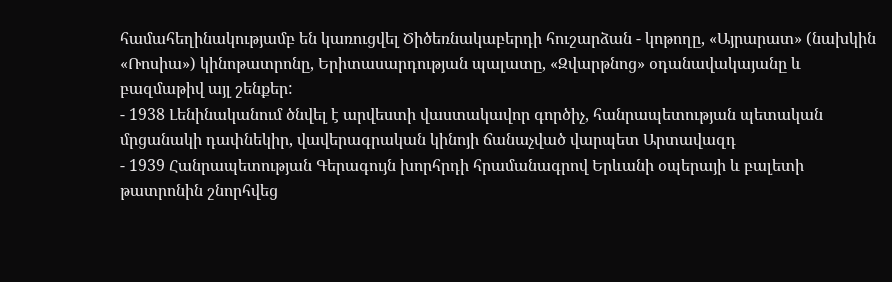համահեղինակությամբ են կառուցվել Ծիծեռնակաբերդի հուշարձան - կոթողը, «Այրարատ» (նախկին «Ռոսիա») կինոթատրոնը, Երիտասարդության պալատը, «Զվարթնոց» օդանավակայանը և բազմաթիվ այլ շենքեր:
- 1938 Լենինականում ծնվել է արվեստի վաստակավոր գործիչ, հանրապետության պետական մրցանակի դափնեկիր, վավերագրական կինոյի ճանաչված վարպետ Արտավազդ
- 1939 Հանրապետության Գերագույն խորհրդի հրամանագրով Երևանի օպերայի և բալետի թատրոնին շնորհվեց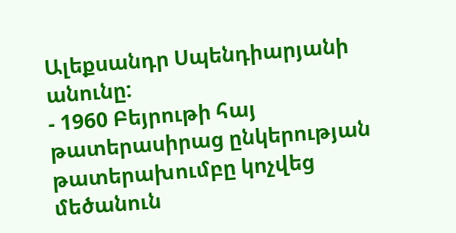Ալեքսանդր Սպենդիարյանի անունը:
- 1960 Բեյրութի հայ թատերասիրաց ընկերության թատերախումբը կոչվեց մեծանուն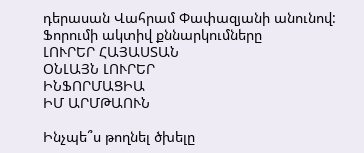դերասան Վահրամ Փափազյանի անունով:
Ֆորումի ակտիվ քննարկումները
ԼՈՒՐԵՐ ՀԱՅԱՍՏԱՆ
ՕՆԼԱՅՆ ԼՈՒՐԵՐ
ԻՆՖՈՐՄԱՑԻԱ
ԻՄ ԱՐՄԹԱՈՒՆ

Ինչպե՞ս թողնել ծխելը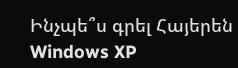Ինչպե՞ս գրել Հայերեն Windows XP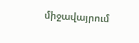միջավայրում